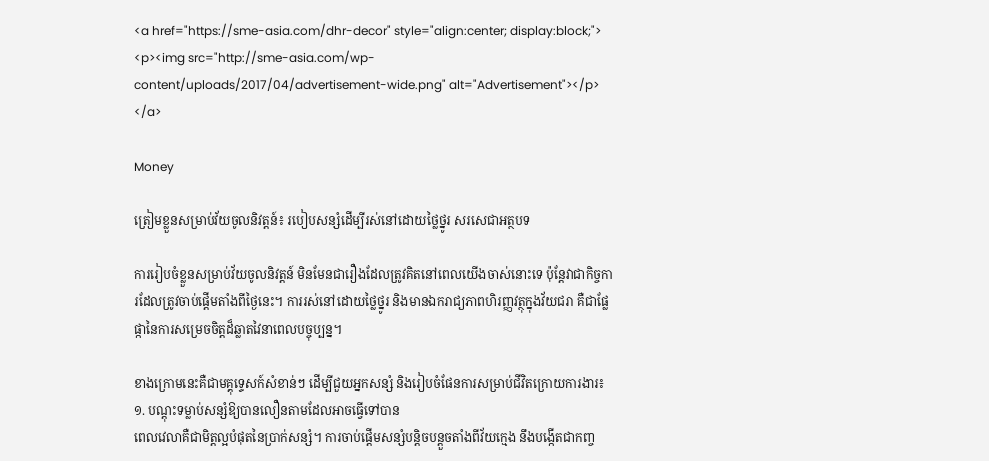<a href="https://sme-asia.com/dhr-decor" style="align:center; display:block;">
<p><img src="http://sme-asia.com/wp-content/uploads/2017/04/advertisement-wide.png" alt="Advertisement"></p>
</a>

Money

ត្រៀមខ្លួនសម្រាប់វ័យចូលនិវត្តន៍៖ របៀបសន្សំដើម្បីរស់នៅដោយថ្លៃថ្នូរ សរសេជាអត្ថបទ

ការរៀបចំខ្លួនសម្រាប់វ័យចូលនិវត្តន៍ មិនមែនជារឿងដែលត្រូវគិតនៅពេលយើងចាស់នោះទេ ប៉ុន្តែវាជាកិច្ចការដែលត្រូវចាប់ផ្តើមតាំងពីថ្ងៃនេះ។ ការរស់នៅដោយថ្លៃថ្នូរ និងមានឯករាជ្យភាពហិរញ្ញវត្ថុក្នុងវ័យជរា គឺជាផ្លែផ្កានៃការសម្រេចចិត្តដ៏ឆ្លាតវៃនាពេលបច្ចុប្បន្ន។

ខាងក្រោមនេះគឺជាមគ្គុទ្ទេសក៍សំខាន់ៗ ដើម្បីជួយអ្នកសន្សំ និងរៀបចំផែនការសម្រាប់ជីវិតក្រោយការងារ៖
១. បណ្តុះទម្លាប់សន្សំឱ្យបានលឿនតាមដែលអាចធ្វើទៅបាន
ពេលវេលាគឺជាមិត្តល្អបំផុតនៃប្រាក់សន្សំ។ ការចាប់ផ្តើមសន្សំបន្តិចបន្តួចតាំងពីវ័យក្មេង នឹងបង្កើតជាកញ្ច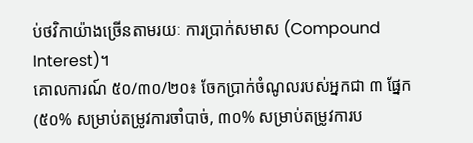ប់ថវិកាយ៉ាងច្រើនតាមរយៈ ការប្រាក់សមាស (Compound Interest)។
គោលការណ៍ ៥០/៣០/២០៖ ចែកប្រាក់ចំណូលរបស់អ្នកជា ៣ ផ្នែក (៥០% សម្រាប់តម្រូវការចាំបាច់, ៣០% សម្រាប់តម្រូវការប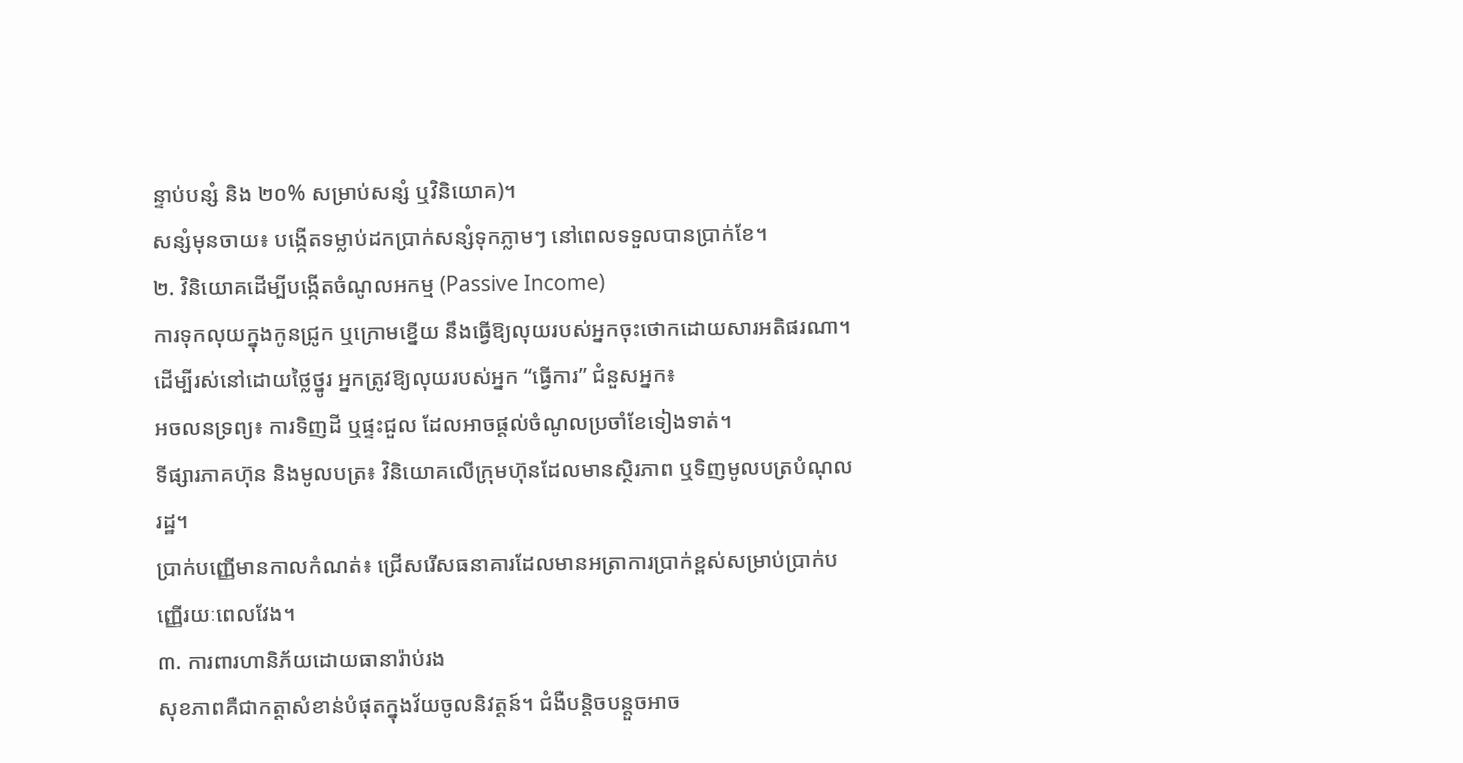ន្ទាប់បន្សំ និង ២០% សម្រាប់សន្សំ ឬវិនិយោគ)។
សន្សំមុនចាយ៖ បង្កើតទម្លាប់ដកប្រាក់សន្សំទុកភ្លាមៗ នៅពេលទទួលបានប្រាក់ខែ។
២. វិនិយោគដើម្បីបង្កើតចំណូលអកម្ម (Passive Income)
ការទុកលុយក្នុងកូនជ្រូក ឬក្រោមខ្នើយ នឹងធ្វើឱ្យលុយរបស់អ្នកចុះថោកដោយសារអតិផរណា។ ដើម្បីរស់នៅដោយថ្លៃថ្នូរ អ្នកត្រូវឱ្យលុយរបស់អ្នក “ធ្វើការ” ជំនួសអ្នក៖
អចលនទ្រព្យ៖ ការទិញដី ឬផ្ទះជួល ដែលអាចផ្តល់ចំណូលប្រចាំខែទៀងទាត់។
ទីផ្សារភាគហ៊ុន និងមូលបត្រ៖ វិនិយោគលើក្រុមហ៊ុនដែលមានស្ថិរភាព ឬទិញមូលបត្របំណុលរដ្ឋ។
ប្រាក់បញ្ញើមានកាលកំណត់៖ ជ្រើសរើសធនាគារដែលមានអត្រាការប្រាក់ខ្ពស់សម្រាប់ប្រាក់បញ្ញើរយៈពេលវែង។
៣. ការពារហានិភ័យដោយធានារ៉ាប់រង
សុខភាពគឺជាកត្តាសំខាន់បំផុតក្នុងវ័យចូលនិវត្តន៍។ ជំងឺបន្តិចបន្តួចអាច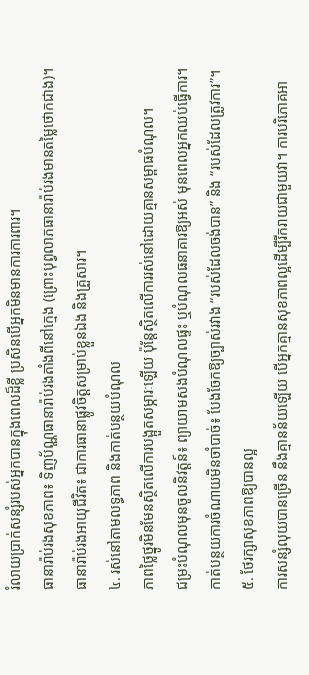រំលាយប្រាក់សន្សំរបស់អ្នកបានក្នុងពេលដ៏ខ្លី ប្រសិនបើអ្នកមិនមានការការពារ។
ធានារ៉ាប់រងសុខភាព៖ ទិញប័ណ្ណធានារ៉ាប់រងតាំងពីនៅក្មេង (ព្រោះបុព្វលាភធានារ៉ាប់រងមានតម្លៃថោកជាង)។
ធានារ៉ាប់រងអាយុជីវិត៖ ជាការធានាផ្លូវចិត្តសម្រាប់ខ្លួនឯង និងគ្រួសារ។
៤. រស់នៅតាមលទ្ធភាព និងកាត់បន្ថយបំណុល
ភាពថ្លៃថ្នូរមិនមែនស្ថិតលើការបង្អួតសម្ភារៈឡើយ ប៉ុន្តែស្ថិតលើការរស់នៅដោយគ្មានសម្ពាធបំណុល។
ជម្រះបំណុលមុនចូលនិវត្តន៍៖ ព្យាយាមសងបំណុលផ្ទះ ឬបំណុលធនាគារឱ្យអស់ មុនពេលអ្នកឈប់ធ្វើការ។
កាត់បន្ថយការចំណាយមិនចាំបាច់៖ បែងចែកឱ្យច្បាស់រវាង “របស់ដែលចង់បាន” និង “របស់ដែលត្រូវការ”។
៥. ថែរក្សាសុខភាពឱ្យបានល្អ
ការសន្សំលុយបានច្រើន នឹងគ្មានន័យឡើយ បើអ្នកគ្មានសុខភាពល្អដើម្បីរីករាយជាមួយវា។ ការបរិភោគអា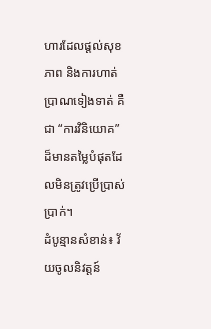ហារដែលផ្តល់សុខភាព និងការហាត់ប្រាណទៀងទាត់ គឺជា “ការវិនិយោគ” ដ៏មានតម្លៃបំផុតដែលមិនត្រូវប្រើប្រាស់ប្រាក់។
ដំបូន្មានសំខាន់៖ វ័យចូលនិវត្តន៍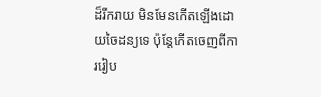ដ៏រីករាយ មិនមែនកើតឡើងដោយចៃដន្យទេ ប៉ុន្តែកើតចេញពីការរៀប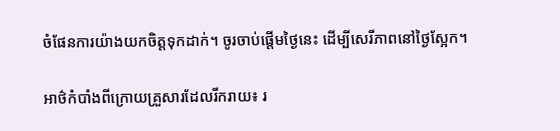ចំផែនការយ៉ាងយកចិត្តទុកដាក់។ ចូរចាប់ផ្តើមថ្ងៃនេះ ដើម្បីសេរីភាពនៅថ្ងៃស្អែក។

អាថ៌កំបាំងពីក្រោយគ្រួសារដែលរីករាយ៖ រ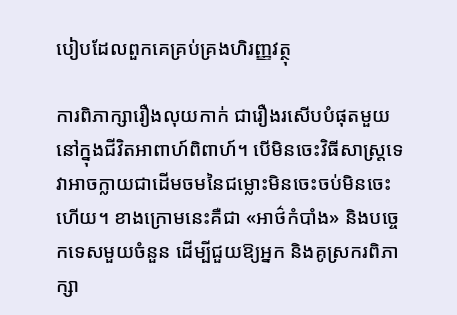បៀបដែលពួកគេគ្រប់គ្រងហិរញ្ញវត្ថុ

ការពិភាក្សារឿងលុយកាក់ ជារឿងរសើបបំផុតមួយនៅក្នុងជីវិតអាពាហ៍ពិពាហ៍។ បើមិនចេះវិធីសាស្ត្រទេ វាអាចក្លាយជាដើមចមនៃជម្លោះមិនចេះចប់មិនចេះហើយ។ ខាងក្រោមនេះគឺជា «អាថ៌កំបាំង» និងបច្ចេកទេសមួយចំនួន ដើម្បីជួយឱ្យអ្នក និងគូស្រករពិភាក្សា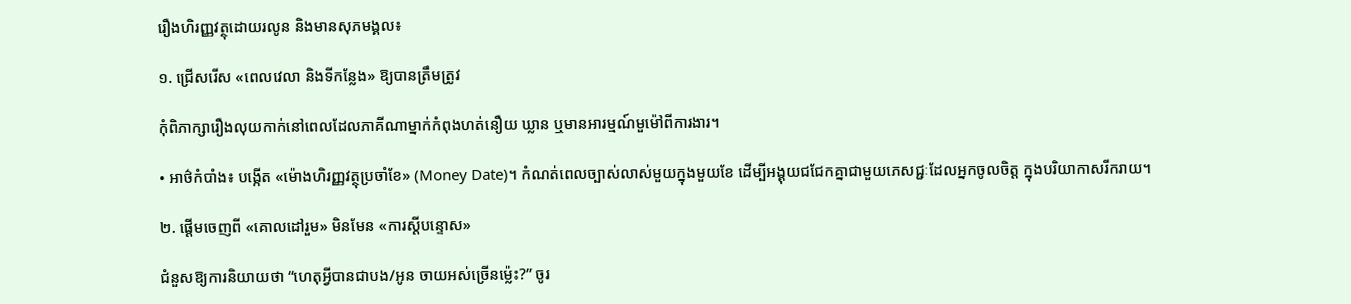រឿងហិរញ្ញវត្ថុដោយរលូន និងមានសុភមង្គល៖

១. ជ្រើសរើស «ពេលវេលា និងទីកន្លែង» ឱ្យបានត្រឹមត្រូវ

កុំពិភាក្សារឿងលុយកាក់នៅពេលដែលភាគីណាម្នាក់កំពុងហត់នឿយ ឃ្លាន ឬមានអារម្មណ៍មួម៉ៅពីការងារ។

• អាថ៌កំបាំង៖ បង្កើត «ម៉ោងហិរញ្ញវត្ថុប្រចាំខែ» (Money Date)។ កំណត់ពេលច្បាស់លាស់មួយក្នុងមួយខែ ដើម្បីអង្គុយជជែកគ្នាជាមួយភេសជ្ជៈដែលអ្នកចូលចិត្ត ក្នុងបរិយាកាសរីករាយ។

២. ផ្ដើមចេញពី «គោលដៅរួម» មិនមែន «ការស្ដីបន្ទោស»

ជំនួសឱ្យការនិយាយថា “ហេតុអ្វីបានជាបង/អូន ចាយអស់ច្រើនម្ល៉េះ?” ចូរ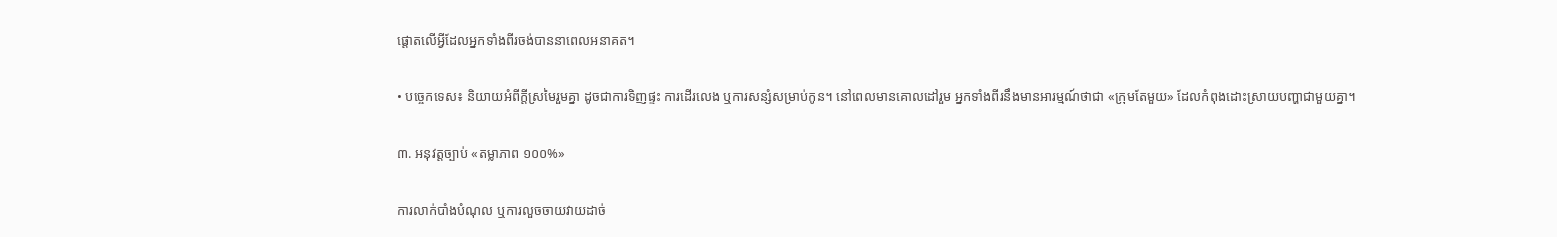ផ្ដោតលើអ្វីដែលអ្នកទាំងពីរចង់បាននាពេលអនាគត។

• បច្ចេកទេស៖ និយាយអំពីក្ដីស្រមៃរួមគ្នា ដូចជាការទិញផ្ទះ ការដើរលេង ឬការសន្សំសម្រាប់កូន។ នៅពេលមានគោលដៅរួម អ្នកទាំងពីរនឹងមានអារម្មណ៍ថាជា «ក្រុមតែមួយ» ដែលកំពុងដោះស្រាយបញ្ហាជាមួយគ្នា។

៣. អនុវត្តច្បាប់ «តម្លាភាព ១០០%»

ការលាក់បាំងបំណុល ឬការលួចចាយវាយដាច់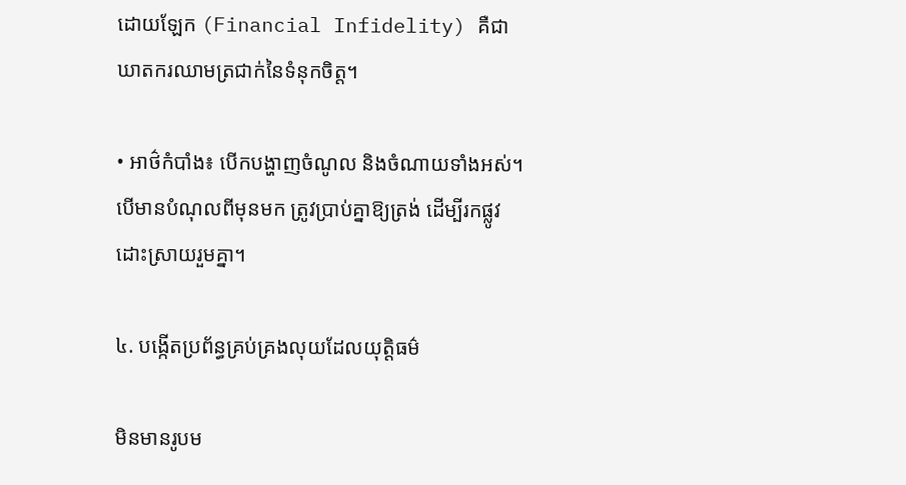ដោយឡែក (Financial Infidelity) គឺជាឃាតករឈាមត្រជាក់នៃទំនុកចិត្ត។

• អាថ៌កំបាំង៖ បើកបង្ហាញចំណូល និងចំណាយទាំងអស់។ បើមានបំណុលពីមុនមក ត្រូវប្រាប់គ្នាឱ្យត្រង់ ដើម្បីរកផ្លូវដោះស្រាយរួមគ្នា។

៤. បង្កើតប្រព័ន្ធគ្រប់គ្រងលុយដែលយុត្តិធម៌

មិនមានរូបម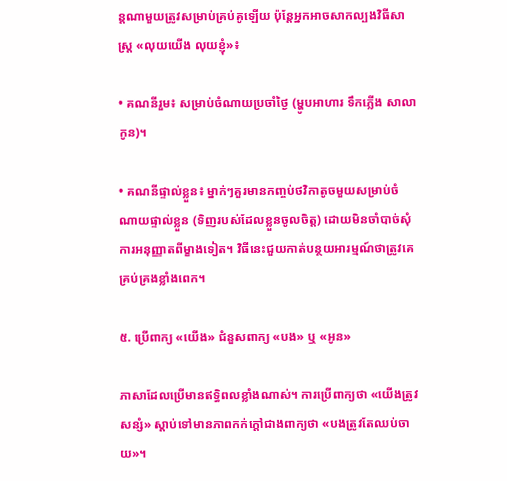ន្តណាមួយត្រូវសម្រាប់គ្រប់គូឡើយ ប៉ុន្តែអ្នកអាចសាកល្បងវិធីសាស្ត្រ «លុយយើង លុយខ្ញុំ»៖

• គណនីរួម៖ សម្រាប់ចំណាយប្រចាំថ្ងៃ (ម្ហូបអាហារ ទឹកភ្លើង សាលាកូន)។

• គណនីផ្ទាល់ខ្លួន៖ ម្នាក់ៗគួរមានកញ្ចប់ថវិកាតូចមួយសម្រាប់ចំណាយផ្ទាល់ខ្លួន (ទិញរបស់ដែលខ្លួនចូលចិត្ត) ដោយមិនចាំបាច់សុំការអនុញ្ញាតពីម្ខាងទៀត។ វិធីនេះជួយកាត់បន្ថយអារម្មណ៍ថាត្រូវគេគ្រប់គ្រងខ្លាំងពេក។

៥. ប្រើពាក្យ «យើង» ជំនួសពាក្យ «បង» ឬ «អូន»

ភាសាដែលប្រើមានឥទ្ធិពលខ្លាំងណាស់។ ការប្រើពាក្យថា «យើងត្រូវសន្សំ» ស្ដាប់ទៅមានភាពកក់ក្ដៅជាងពាក្យថា «បងត្រូវតែឈប់ចាយ»។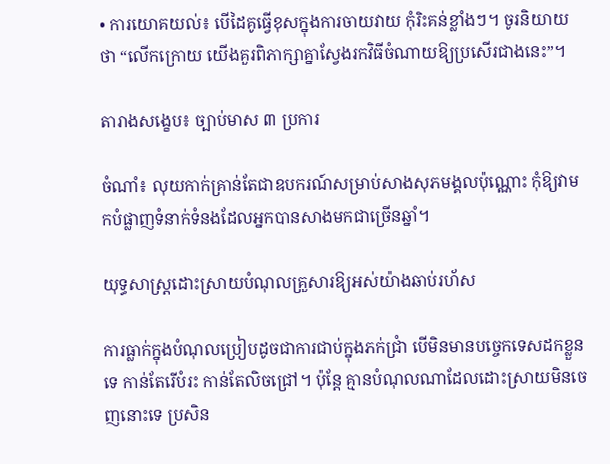• ការយោគយល់៖ បើដៃគូធ្វើខុសក្នុងការចាយវាយ កុំរិះគន់ខ្លាំងៗ។ ចូរនិយាយថា “លើកក្រោយ យើងគួរពិភាក្សាគ្នាស្វែងរកវិធីចំណាយឱ្យប្រសើរជាងនេះ”។

តារាងសង្ខេប៖ ច្បាប់មាស ៣ ប្រការ

ចំណាំ៖ លុយកាក់គ្រាន់តែជាឧបករណ៍សម្រាប់សាងសុភមង្គលប៉ុណ្ណោះ កុំឱ្យវាមកបំផ្លាញទំនាក់ទំនងដែលអ្នកបានសាងមកជាច្រើនឆ្នាំ។

យុទ្ធសាស្រ្តដោះស្រាយបំណុលគ្រួសារឱ្យអស់យ៉ាងឆាប់រហ័ស

ការធ្លាក់ក្នុងបំណុលប្រៀបដូចជាការជាប់ក្នុងភក់ជ្រាំ បើមិនមានបច្ចេកទេសដកខ្លួនទេ កាន់តែរើបំរះ កាន់តែលិចជ្រៅ។ ប៉ុន្តែ គ្មានបំណុលណាដែលដោះស្រាយមិនចេញនោះទេ ប្រសិន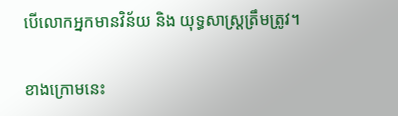បើលោកអ្នកមានវិន័យ និង យុទ្ធសាស្រ្តត្រឹមត្រូវ។

ខាងក្រោមនេះ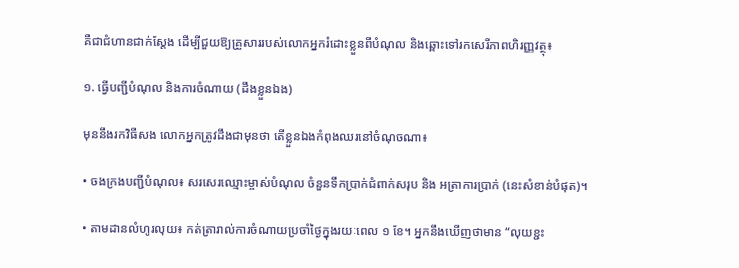គឺជាជំហានជាក់ស្តែង ដើម្បីជួយឱ្យគ្រួសាររបស់លោកអ្នករំដោះខ្លួនពីបំណុល និងឆ្ពោះទៅរកសេរីភាពហិរញ្ញវត្ថុ៖

១. ធ្វើបញ្ជីបំណុល និងការចំណាយ (ដឹងខ្លួនឯង)

មុននឹងរកវិធីសង លោកអ្នកត្រូវដឹងជាមុនថា តើខ្លួនឯងកំពុងឈរនៅចំណុចណា៖

• ចងក្រងបញ្ជីបំណុល៖ សរសេរឈ្មោះម្ចាស់បំណុល ចំនួនទឹកប្រាក់ជំពាក់សរុប និង អត្រាការប្រាក់ (នេះសំខាន់បំផុត)។

• តាមដានលំហូរលុយ៖ កត់ត្រារាល់ការចំណាយប្រចាំថ្ងៃក្នុងរយៈពេល ១ ខែ។ អ្នកនឹងឃើញថាមាន “លុយខ្ជះ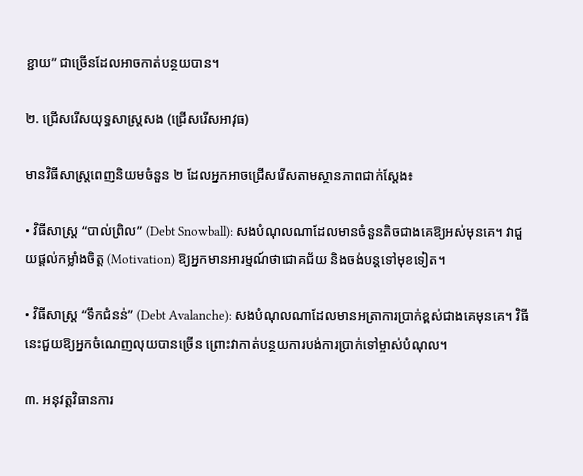ខ្ជាយ” ជាច្រើនដែលអាចកាត់បន្ថយបាន។

២. ជ្រើសរើសយុទ្ធសាស្រ្តសង (ជ្រើសរើសអាវុធ)

មានវិធីសាស្រ្តពេញនិយមចំនួន ២ ដែលអ្នកអាចជ្រើសរើសតាមស្ថានភាពជាក់ស្តែង៖

• វិធីសាស្ត្រ “បាល់ព្រិល” (Debt Snowball): សងបំណុលណាដែលមានចំនួនតិចជាងគេឱ្យអស់មុនគេ។ វាជួយផ្តល់កម្លាំងចិត្ត (Motivation) ឱ្យអ្នកមានអារម្មណ៍ថាជោគជ័យ និងចង់បន្តទៅមុខទៀត។

• វិធីសាស្ត្រ “ទឹកជំនន់” (Debt Avalanche): សងបំណុលណាដែលមានអត្រាការប្រាក់ខ្ពស់ជាងគេមុនគេ។ វិធីនេះជួយឱ្យអ្នកចំណេញលុយបានច្រើន ព្រោះវាកាត់បន្ថយការបង់ការប្រាក់ទៅម្ចាស់បំណុល។

៣. អនុវត្តវិធានការ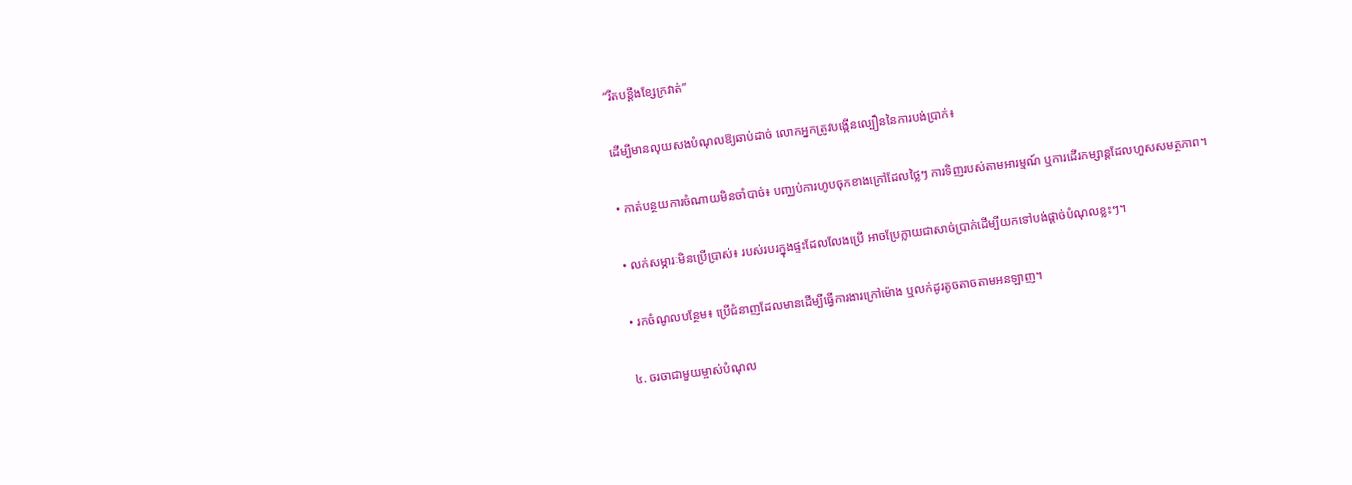“រឹតបន្តឹងខ្សែក្រវាត់”

ដើម្បីមានលុយសងបំណុលឱ្យឆាប់ដាច់ លោកអ្នកត្រូវបង្កើនល្បឿននៃការបង់ប្រាក់៖

• កាត់បន្ថយការចំណាយមិនចាំបាច់៖ បញ្ឈប់ការហូបចុកខាងក្រៅដែលថ្លៃៗ ការទិញរបស់តាមអារម្មណ៍ ឬការដើរកម្សាន្តដែលហួសសមត្ថភាព។

• លក់សម្ភារៈមិនប្រើប្រាស់៖ របស់របរក្នុងផ្ទះដែលលែងប្រើ អាចប្រែក្លាយជាសាច់ប្រាក់ដើម្បីយកទៅបង់ផ្តាច់បំណុលខ្លះៗ។

• រកចំណូលបន្ថែម៖ ប្រើជំនាញដែលមានដើម្បីធ្វើការងារក្រៅម៉ោង ឬលក់ដូរតូចតាចតាមអនឡាញ។

៤. ចរចាជាមួយម្ចាស់បំណុល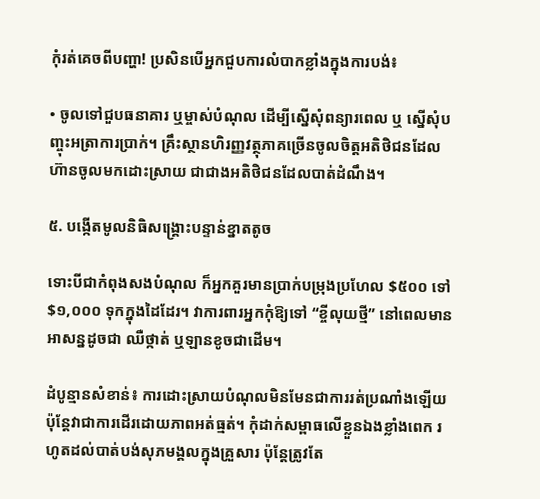កុំរត់គេចពីបញ្ហា! ប្រសិនបើអ្នកជួបការលំបាកខ្លាំងក្នុងការបង់៖

• ចូលទៅជួបធនាគារ ឬម្ចាស់បំណុល ដើម្បីស្នើសុំពន្យារពេល ឬ ស្នើសុំបញ្ចុះអត្រាការប្រាក់។ គ្រឹះស្ថានហិរញ្ញវត្ថុភាគច្រើនចូលចិត្តអតិថិជនដែលហ៊ានចូលមកដោះស្រាយ ជាជាងអតិថិជនដែលបាត់ដំណឹង។

៥. បង្កើតមូលនិធិសង្គ្រោះបន្ទាន់ខ្នាតតូច

ទោះបីជាកំពុងសងបំណុល ក៏អ្នកគួរមានប្រាក់បម្រុងប្រហែល $៥០០ ទៅ $១,០០០ ទុកក្នុងដៃដែរ។ វាការពារអ្នកកុំឱ្យទៅ “ខ្ចីលុយថ្មី” នៅពេលមានអាសន្នដូចជា ឈឺថ្កាត់ ឬឡានខូចជាដើម។

ដំបូន្មានសំខាន់៖ ការដោះស្រាយបំណុលមិនមែនជាការរត់ប្រណាំងឡើយ ប៉ុន្តែវាជាការដើរដោយភាពអត់ធ្មត់។ កុំដាក់សម្ពាធលើខ្លួនឯងខ្លាំងពេក រហូតដល់បាត់បង់សុភមង្គលក្នុងគ្រួសារ ប៉ុន្តែត្រូវតែ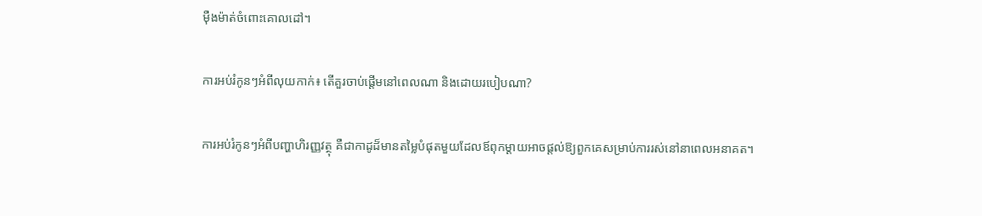ម៉ឺងម៉ាត់ចំពោះគោលដៅ។

ការអប់រំកូនៗអំពីលុយកាក់៖ តើគួរចាប់ផ្តើមនៅពេលណា និងដោយរបៀបណា?

ការអប់រំកូនៗអំពីបញ្ហាហិរញ្ញវត្ថុ គឺជាកាដូដ៏មានតម្លៃបំផុតមួយដែលឪពុកម្តាយអាចផ្តល់ឱ្យពួកគេសម្រាប់ការរស់នៅនាពេលអនាគត។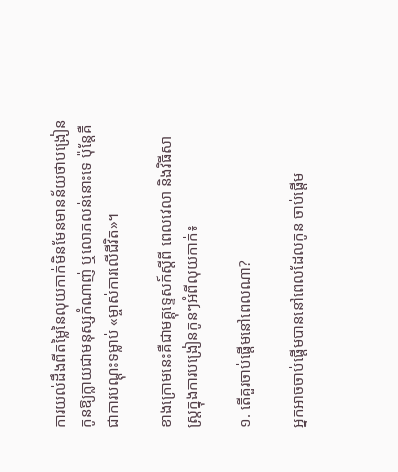ការយល់ដឹងពីតម្លៃនៃលុយកាក់មិនមែនមានន័យថាបង្រៀនកូនឱ្យក្លាយជាមនុស្សកំណាញ់ ឬលោភលន់នោះទេ ប៉ុន្តែគឺជាការបណ្តុះទម្លាប់ «ម្ចាស់ការលើជីវិត»។

ខាងក្រោមនេះគឺជាមគ្គុទ្ទេសក៍ស្តីពី ពេលវេលា និងវិធីសាស្ត្រក្នុងការបង្រៀនកូនៗអំពីលុយកាក់៖

១. តើគួរចាប់ផ្តើមនៅពេលណា?

អ្នកអាចចាប់ផ្តើមបាននៅពេលដែលកូន ចាប់ផ្តើម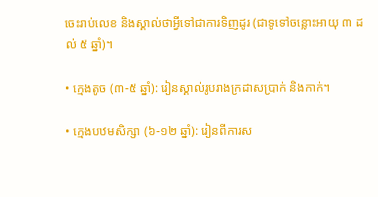ចេះរាប់លេខ និងស្គាល់ថាអ្វីទៅជាការទិញដូរ (ជាទូទៅចន្លោះអាយុ ៣ ដល់ ៥ ឆ្នាំ)។

• ក្មេងតូច (៣-៥ ឆ្នាំ): រៀនស្គាល់រូបរាងក្រដាសប្រាក់ និងកាក់។

• ក្មេងបឋមសិក្សា (៦-១២ ឆ្នាំ): រៀនពីការស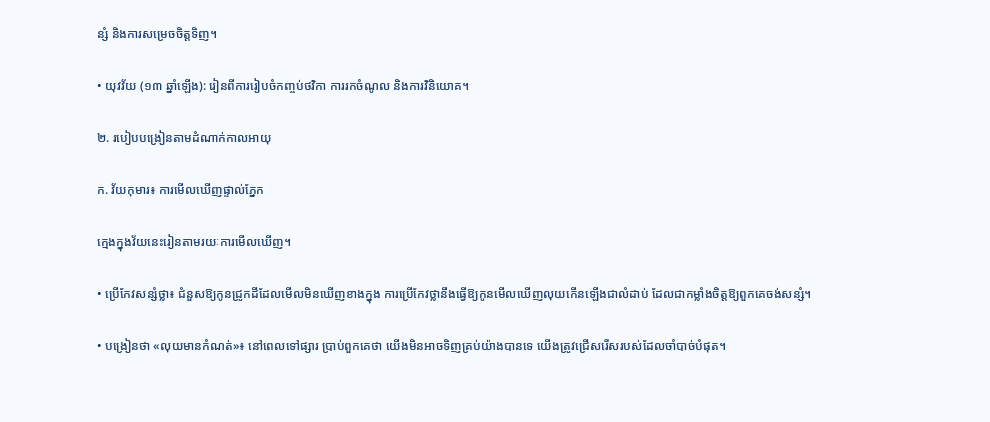ន្សំ និងការសម្រេចចិត្តទិញ។

• យុវវ័យ (១៣ ឆ្នាំឡើង): រៀនពីការរៀបចំកញ្ចប់ថវិកា ការរកចំណូល និងការវិនិយោគ។

២. របៀបបង្រៀនតាមដំណាក់កាលអាយុ

ក. វ័យកុមារ៖ ការមើលឃើញផ្ទាល់ភ្នែក

ក្មេងក្នុងវ័យនេះរៀនតាមរយៈការមើលឃើញ។

• ប្រើកែវសន្សំថ្លា៖ ជំនួសឱ្យកូនជ្រូកដីដែលមើលមិនឃើញខាងក្នុង ការប្រើកែវថ្លានឹងធ្វើឱ្យកូនមើលឃើញលុយកើនឡើងជាលំដាប់ ដែលជាកម្លាំងចិត្តឱ្យពួកគេចង់សន្សំ។

• បង្រៀនថា «លុយមានកំណត់»៖ នៅពេលទៅផ្សារ ប្រាប់ពួកគេថា យើងមិនអាចទិញគ្រប់យ៉ាងបានទេ យើងត្រូវជ្រើសរើសរបស់ដែលចាំបាច់បំផុត។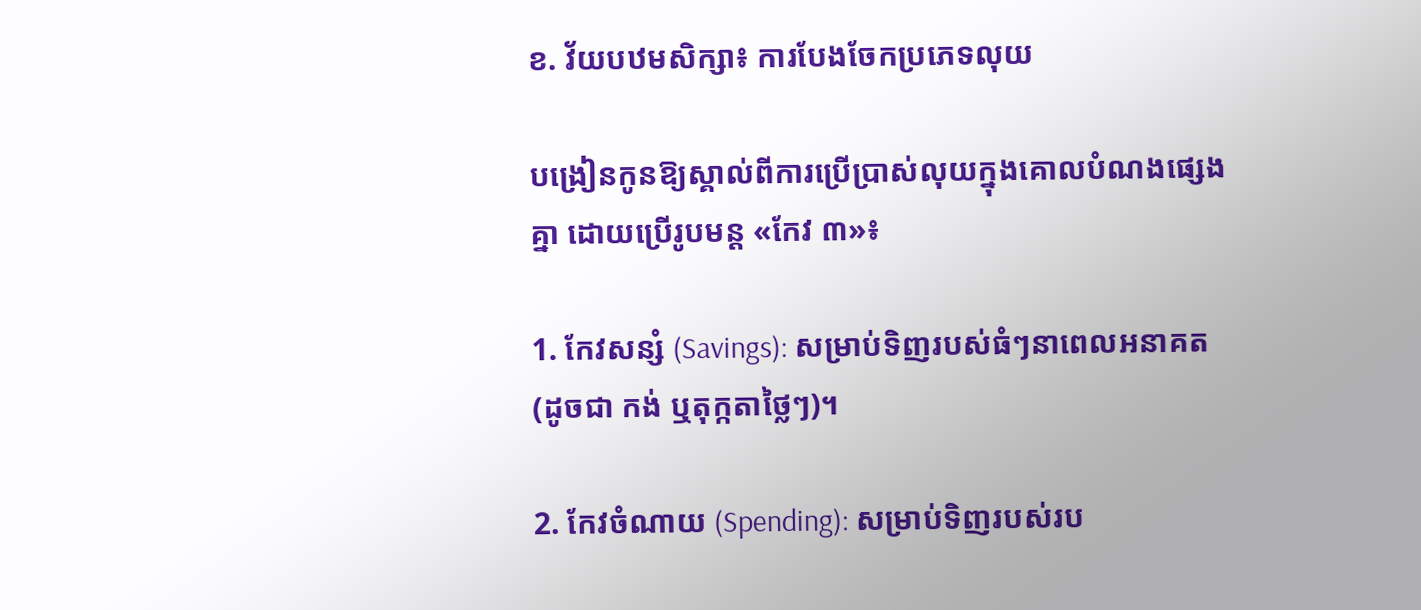ខ. វ័យបឋមសិក្សា៖ ការបែងចែកប្រភេទលុយ

បង្រៀនកូនឱ្យស្គាល់ពីការប្រើប្រាស់លុយក្នុងគោលបំណងផ្សេងគ្នា ដោយប្រើរូបមន្ត «កែវ ៣»៖

1. កែវសន្សំ (Savings): សម្រាប់ទិញរបស់ធំៗនាពេលអនាគត (ដូចជា កង់ ឬតុក្កតាថ្លៃៗ)។

2. កែវចំណាយ (Spending): សម្រាប់ទិញរបស់រប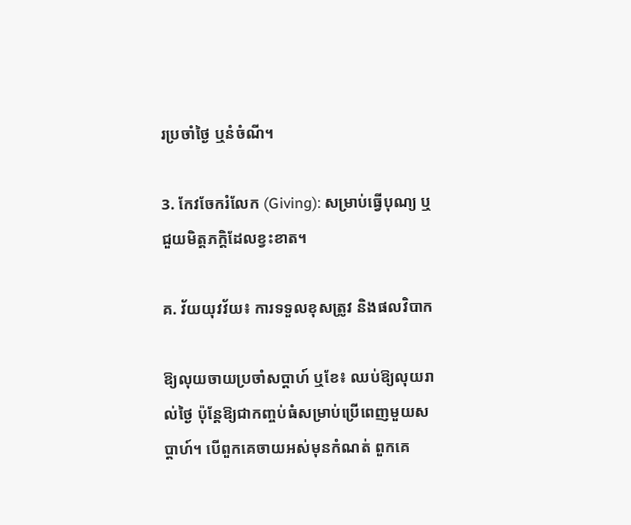រប្រចាំថ្ងៃ ឬនំចំណី។

3. កែវចែករំលែក (Giving): សម្រាប់ធ្វើបុណ្យ ឬជួយមិត្តភក្តិដែលខ្វះខាត។

គ. វ័យយុវវ័យ៖ ការទទួលខុសត្រូវ និងផលវិបាក

ឱ្យលុយចាយប្រចាំសប្តាហ៍ ឬខែ៖ ឈប់ឱ្យលុយរាល់ថ្ងៃ ប៉ុន្តែឱ្យជាកញ្ចប់ធំសម្រាប់ប្រើពេញមួយសប្តាហ៍។ បើពួកគេចាយអស់មុនកំណត់ ពួកគេ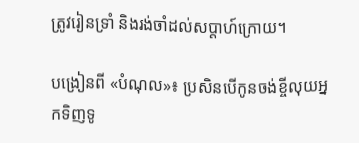ត្រូវរៀនទ្រាំ និងរង់ចាំដល់សប្តាហ៍ក្រោយ។

បង្រៀនពី «បំណុល»៖ ប្រសិនបើកូនចង់ខ្ចីលុយអ្នកទិញទូ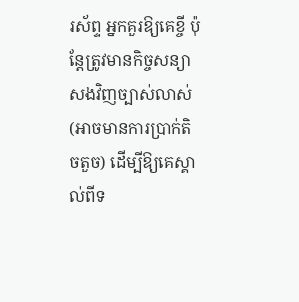រស័ព្ទ អ្នកគួរឱ្យគេខ្ចី ប៉ុន្តែត្រូវមានកិច្ចសន្យាសងវិញច្បាស់លាស់ (អាចមានការប្រាក់តិចតួច) ដើម្បីឱ្យគេស្គាល់ពីទ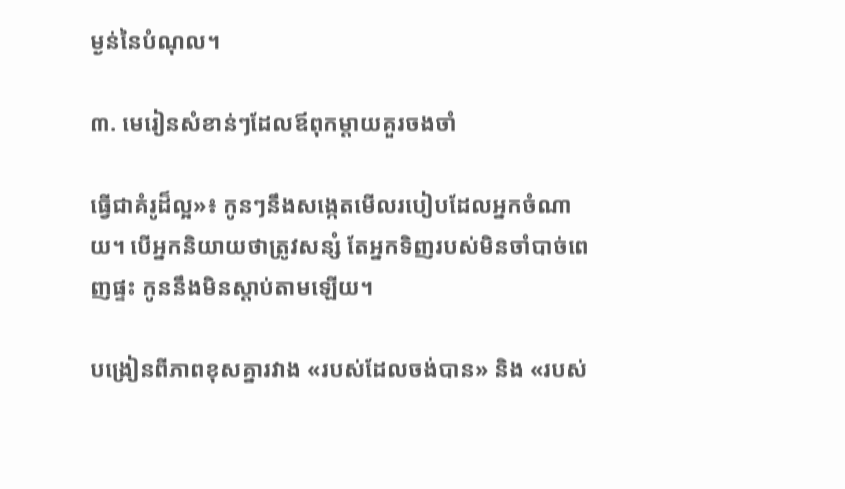ម្ងន់នៃបំណុល។

៣. មេរៀនសំខាន់ៗដែលឪពុកម្តាយគួរចងចាំ

ធ្វើជាគំរូដ៏ល្អ»៖ កូនៗនឹងសង្កេតមើលរបៀបដែលអ្នកចំណាយ។ បើអ្នកនិយាយថាត្រូវសន្សំ តែអ្នកទិញរបស់មិនចាំបាច់ពេញផ្ទះ កូននឹងមិនស្តាប់តាមឡើយ។

បង្រៀនពីភាពខុសគ្នារវាង «របស់ដែលចង់បាន» និង «របស់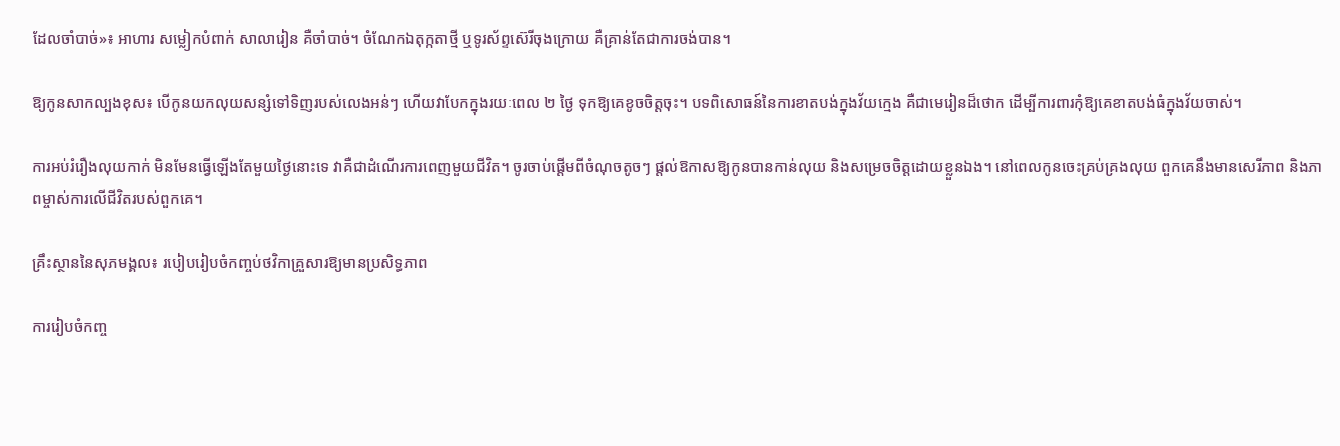ដែលចាំបាច់»៖ អាហារ សម្លៀកបំពាក់ សាលារៀន គឺចាំបាច់។ ចំណែកឯតុក្កតាថ្មី ឬទូរស័ព្ទស៊េរីចុងក្រោយ គឺគ្រាន់តែជាការចង់បាន។

ឱ្យកូនសាកល្បងខុស៖ បើកូនយកលុយសន្សំទៅទិញរបស់លេងអន់ៗ ហើយវាបែកក្នុងរយៈពេល ២ ថ្ងៃ ទុកឱ្យគេខូចចិត្តចុះ។ បទពិសោធន៍នៃការខាតបង់ក្នុងវ័យក្មេង គឺជាមេរៀនដ៏ថោក ដើម្បីការពារកុំឱ្យគេខាតបង់ធំក្នុងវ័យចាស់។

ការអប់រំរឿងលុយកាក់ មិនមែនធ្វើឡើងតែមួយថ្ងៃនោះទេ វាគឺជាដំណើរការពេញមួយជីវិត។ ចូរចាប់ផ្តើមពីចំណុចតូចៗ ផ្តល់ឱកាសឱ្យកូនបានកាន់លុយ និងសម្រេចចិត្តដោយខ្លួនឯង។ នៅពេលកូនចេះគ្រប់គ្រងលុយ ពួកគេនឹងមានសេរីភាព និងភាពម្ចាស់ការលើជីវិតរបស់ពួកគេ។

គ្រឹះស្ថាននៃសុភមង្គល៖ របៀបរៀបចំកញ្ចប់ថវិកាគ្រួសារឱ្យមានប្រសិទ្ធភាព

ការរៀបចំកញ្ច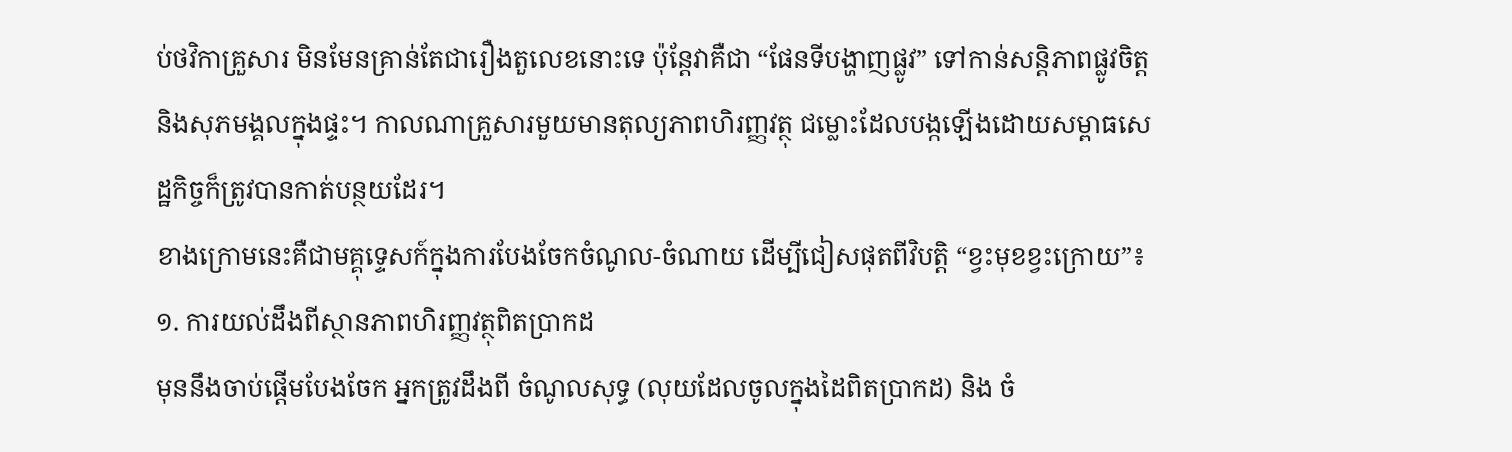ប់ថវិកាគ្រួសារ មិនមែនគ្រាន់តែជារឿងតួលេខនោះទេ ប៉ុន្តែវាគឺជា “ផែនទីបង្ហាញផ្លូវ” ទៅកាន់សន្តិភាពផ្លូវចិត្ត និងសុភមង្គលក្នុងផ្ទះ។ កាលណាគ្រួសារមួយមានតុល្យភាពហិរញ្ញវត្ថុ ជម្លោះដែលបង្កឡើងដោយសម្ពាធសេដ្ឋកិច្ចក៏ត្រូវបានកាត់បន្ថយដែរ។
ខាងក្រោមនេះគឺជាមគ្គុទ្ទេសក៍ក្នុងការបែងចែកចំណូល-ចំណាយ ដើម្បីជៀសផុតពីវិបត្តិ “ខ្វះមុខខ្វះក្រោយ”៖
១. ការយល់ដឹងពីស្ថានភាពហិរញ្ញវត្ថុពិតប្រាកដ
មុននឹងចាប់ផ្តើមបែងចែក អ្នកត្រូវដឹងពី ចំណូលសុទ្ធ (លុយដែលចូលក្នុងដៃពិតប្រាកដ) និង ចំ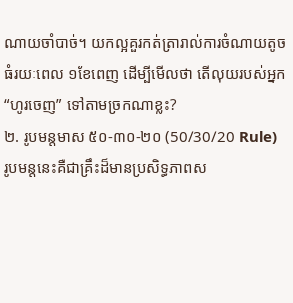ណាយចាំបាច់។ យកល្អគួរកត់ត្រារាល់ការចំណាយតូចធំរយៈពេល ១ខែពេញ ដើម្បីមើលថា តើលុយរបស់អ្នក “ហូរចេញ” ទៅតាមច្រកណាខ្លះ?
២. រូបមន្តមាស ៥០-៣០-២០ (50/30/20 Rule)
រូបមន្តនេះគឺជាគ្រឹះដ៏មានប្រសិទ្ធភាពស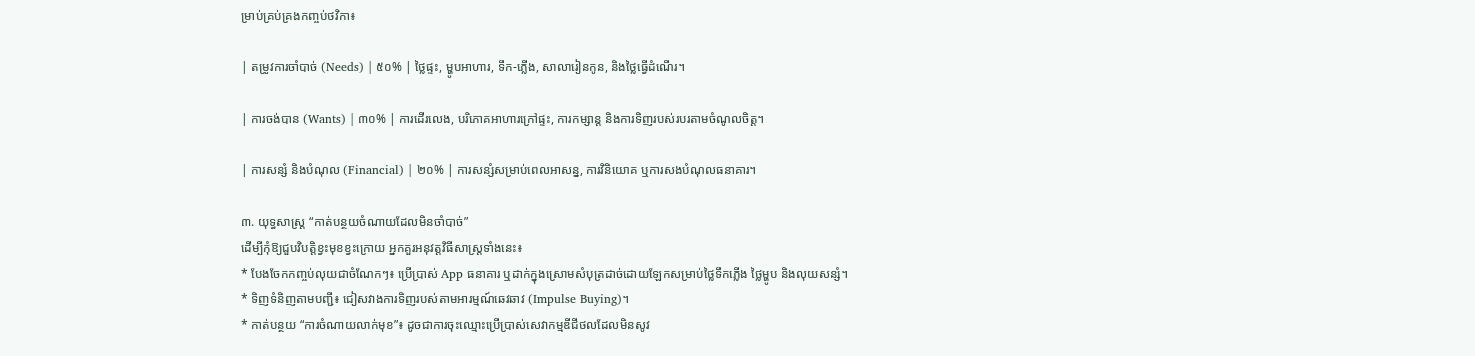ម្រាប់គ្រប់គ្រងកញ្ចប់ថវិកា៖

| តម្រូវការចាំបាច់ (Needs) | ៥០% | ថ្លៃផ្ទះ, ម្ហូបអាហារ, ទឹក-ភ្លើង, សាលារៀនកូន, និងថ្លៃធ្វើដំណើរ។

| ការចង់បាន (Wants) | ៣០% | ការដើរលេង, បរិភោគអាហារក្រៅផ្ទះ, ការកម្សាន្ត និងការទិញរបស់របរតាមចំណូលចិត្ត។

| ការសន្សំ និងបំណុល (Financial) | ២០% | ការសន្សំសម្រាប់ពេលអាសន្ន, ការវិនិយោគ ឬការសងបំណុលធនាគារ។

៣. យុទ្ធសាស្ត្រ “កាត់បន្ថយចំណាយដែលមិនចាំបាច់”
ដើម្បីកុំឱ្យជួបវិបត្តិខ្វះមុខខ្វះក្រោយ អ្នកគួរអនុវត្តវិធីសាស្ត្រទាំងនេះ៖
* បែងចែកកញ្ចប់លុយជាចំណែកៗ៖ ប្រើប្រាស់ App ធនាគារ ឬដាក់ក្នុងស្រោមសំបុត្រដាច់ដោយឡែកសម្រាប់ថ្លៃទឹកភ្លើង ថ្លៃម្ហូប និងលុយសន្សំ។
* ទិញទំនិញតាមបញ្ជី៖ ជៀសវាងការទិញរបស់តាមអារម្មណ៍ឆេវឆាវ (Impulse Buying)។
* កាត់បន្ថយ “ការចំណាយលាក់មុខ”៖ ដូចជាការចុះឈ្មោះប្រើប្រាស់សេវាកម្មឌីជីថលដែលមិនសូវ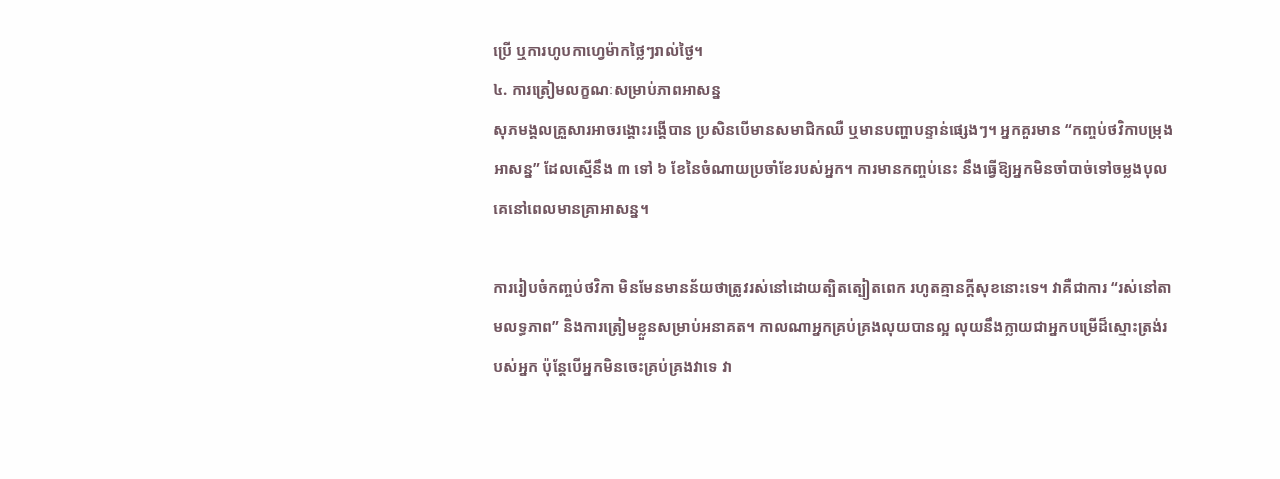ប្រើ ឬការហូបកាហ្វេម៉ាកថ្លៃៗរាល់ថ្ងៃ។
៤. ការត្រៀមលក្ខណៈសម្រាប់ភាពអាសន្ន
សុភមង្គលគ្រួសារអាចរង្គោះរង្គើបាន ប្រសិនបើមានសមាជិកឈឺ ឬមានបញ្ហាបន្ទាន់ផ្សេងៗ។ អ្នកគួរមាន “កញ្ចប់ថវិកាបម្រុងអាសន្ន” ដែលស្មើនឹង ៣ ទៅ ៦ ខែនៃចំណាយប្រចាំខែរបស់អ្នក។ ការមានកញ្ចប់នេះ នឹងធ្វើឱ្យអ្នកមិនចាំបាច់ទៅចម្លងបុលគេនៅពេលមានគ្រាអាសន្ន។

ការរៀបចំកញ្ចប់ថវិកា មិនមែនមានន័យថាត្រូវរស់នៅដោយត្បិតត្បៀតពេក រហូតគ្មានក្តីសុខនោះទេ។ វាគឺជាការ “រស់នៅតាមលទ្ធភាព” និងការត្រៀមខ្លួនសម្រាប់អនាគត។ កាលណាអ្នកគ្រប់គ្រងលុយបានល្អ លុយនឹងក្លាយជាអ្នកបម្រើដ៏ស្មោះត្រង់របស់អ្នក ប៉ុន្តែបើអ្នកមិនចេះគ្រប់គ្រងវាទេ វា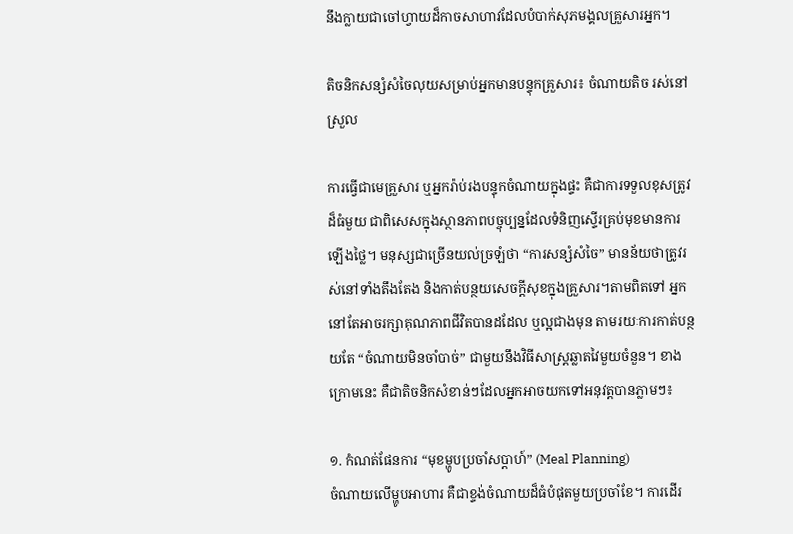នឹងក្លាយជាចៅហ្វាយដ៏កាចសាហាវដែលបំបាក់សុភមង្គលគ្រួសារអ្នក។

តិចនិកសន្សំសំចៃលុយសម្រាប់អ្នកមានបន្ទុកគ្រួសារ៖ ចំណាយតិច រស់នៅស្រួល

ការធ្វើជាមេគ្រួសារ ឬអ្នករ៉ាប់រងបន្ទុកចំណាយក្នុងផ្ទះ គឺជាការទទួលខុសត្រូវដ៏ធំមួយ ជាពិសេសក្នុងស្ថានភាពបច្ចុប្បន្នដែលទំនិញស្ទើរគ្រប់មុខមានការឡើងថ្លៃ។ មនុស្សជាច្រើនយល់ច្រឡំថា “ការសន្សំសំចៃ” មានន័យថាត្រូវរស់នៅទាំងតឹងតែង និងកាត់បន្ថយសេចក្តីសុខក្នុងគ្រួសារ។តាមពិតទៅ អ្នកនៅតែអាចរក្សាគុណភាពជីវិតបានដដែល ឬល្អជាងមុន តាមរយៈការកាត់បន្ថយតែ “ចំណាយមិនចាំបាច់” ជាមួយនឹងវិធីសាស្ត្រឆ្លាតវៃមួយចំនួន។ ខាងក្រោមនេះ គឺជាតិចនិកសំខាន់ៗដែលអ្នកអាចយកទៅអនុវត្តបានភ្លាមៗ៖

១. កំណត់ផែនការ “មុខម្ហូបប្រចាំសប្តាហ៍” (Meal Planning)
ចំណាយលើម្ហូបអាហារ គឺជាខ្ទង់ចំណាយដ៏ធំបំផុតមួយប្រចាំខែ។ ការដើរ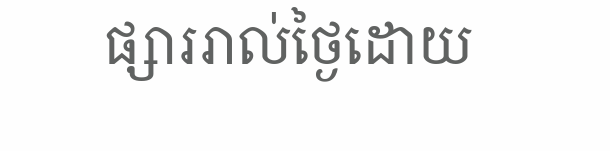ផ្សាររាល់ថ្ងៃដោយ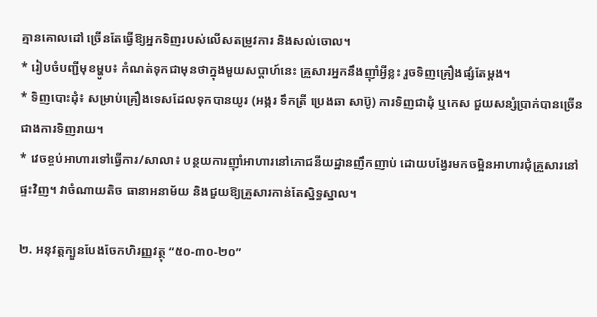គ្មានគោលដៅ ច្រើនតែធ្វើឱ្យអ្នកទិញរបស់លើសតម្រូវការ និងសល់ចោល។
* រៀបចំបញ្ជីមុខម្ហូប៖ កំណត់ទុកជាមុនថាក្នុងមួយសប្តាហ៍នេះ គ្រួសារអ្នកនឹងញ៉ាំអ្វីខ្លះ រួចទិញគ្រឿងផ្សំតែម្ដង។
* ទិញបោះដុំ៖ សម្រាប់គ្រឿងទេសដែលទុកបានយូរ (អង្ករ ទឹកត្រី ប្រេងឆា សាប៊ូ) ការទិញជាដុំ ឬកេស ជួយសន្សំប្រាក់បានច្រើនជាងការទិញរាយ។
* វេចខ្ចប់អាហារទៅធ្វើការ/សាលា៖ បន្ថយការញ៉ាំអាហារនៅភោជនីយដ្ឋានញឹកញាប់ ដោយបង្វែរមកចម្អិនអាហារជុំគ្រួសារនៅផ្ទះវិញ។ វាចំណាយតិច ធានាអនាម័យ និងជួយឱ្យគ្រួសារកាន់តែស្និទ្ធស្នាល។

២. អនុវត្តក្បួនបែងចែកហិរញ្ញវត្ថុ “៥០-៣០-២០”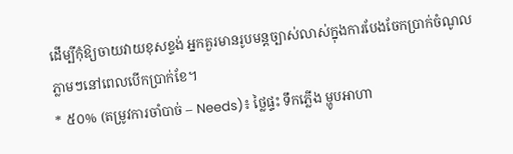ដើម្បីកុំឱ្យចាយវាយខុសខ្ទង់ អ្នកគួរមានរូបមន្តច្បាស់លាស់ក្នុងការបែងចែកប្រាក់ចំណូលភ្លាមៗនៅពេលបើកប្រាក់ខែ។
* ៥០% (តម្រូវការចាំបាច់ – Needs)៖ ថ្លៃផ្ទះ ទឹកភ្លើង ម្ហូបអាហា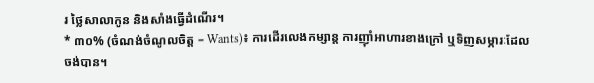រ ថ្លៃសាលាកូន និងសាំងធ្វើដំណើរ។
* ៣០% (ចំណង់ចំណូលចិត្ត – Wants)៖ ការដើរលេងកម្សាន្ត ការញ៉ាំអាហារខាងក្រៅ ឬទិញសម្ភារៈដែលចង់បាន។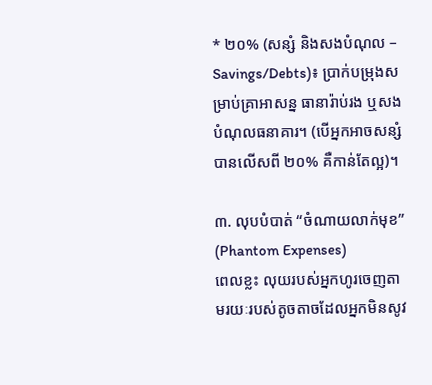* ២០% (សន្សំ និងសងបំណុល – Savings/Debts)៖ ប្រាក់បម្រុងសម្រាប់គ្រាអាសន្ន ធានារ៉ាប់រង ឬសងបំណុលធនាគារ។ (បើអ្នកអាចសន្សំបានលើសពី ២០% គឺកាន់តែល្អ)។

៣. លុបបំបាត់ “ចំណាយលាក់មុខ” (Phantom Expenses)
ពេលខ្លះ លុយរបស់អ្នកហូរចេញតាមរយៈរបស់តូចតាចដែលអ្នកមិនសូវ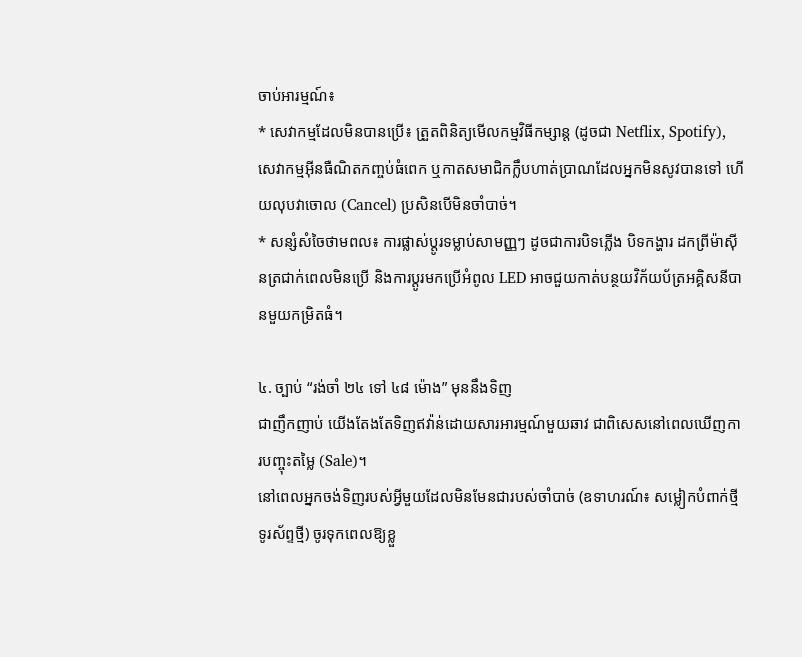ចាប់អារម្មណ៍៖
* សេវាកម្មដែលមិនបានប្រើ៖ ត្រួតពិនិត្យមើលកម្មវិធីកម្សាន្ត (ដូចជា Netflix, Spotify), សេវាកម្មអ៊ីនធឺណិតកញ្ចប់ធំពេក ឬកាតសមាជិកក្លឹបហាត់ប្រាណដែលអ្នកមិនសូវបានទៅ ហើយលុបវាចោល (Cancel) ប្រសិនបើមិនចាំបាច់។
* សន្សំសំចៃថាមពល៖ ការផ្លាស់ប្តូរទម្លាប់សាមញ្ញៗ ដូចជាការបិទភ្លើង បិទកង្ហារ ដកព្រីម៉ាស៊ីនត្រជាក់ពេលមិនប្រើ និងការប្តូរមកប្រើអំពូល LED អាចជួយកាត់បន្ថយវិក័យប័ត្រអគ្គិសនីបានមួយកម្រិតធំ។

៤. ច្បាប់ “រង់ចាំ ២៤ ទៅ ៤៨ ម៉ោង” មុននឹងទិញ
ជាញឹកញាប់ យើងតែងតែទិញឥវ៉ាន់ដោយសារអារម្មណ៍មួយឆាវ ជាពិសេសនៅពេលឃើញការបញ្ចុះតម្លៃ (Sale)។
នៅពេលអ្នកចង់ទិញរបស់អ្វីមួយដែលមិនមែនជារបស់ចាំបាច់ (ឧទាហរណ៍៖ សម្លៀកបំពាក់ថ្មី ទូរស័ព្ទថ្មី) ចូរទុកពេលឱ្យខ្លួ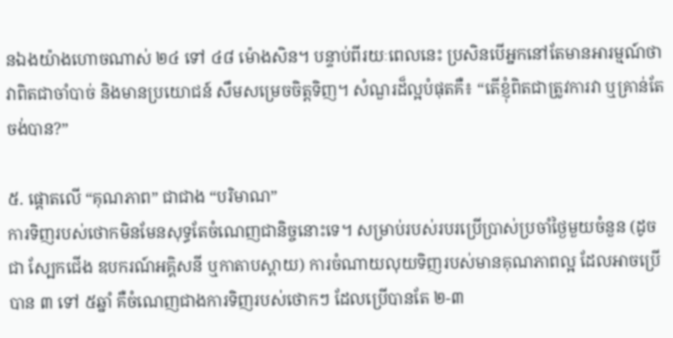នឯងយ៉ាងហោចណាស់ ២៤ ទៅ ៤៨ ម៉ោងសិន។ បន្ទាប់ពីរយៈពេលនេះ ប្រសិនបើអ្នកនៅតែមានអារម្មណ៍ថាវាពិតជាចាំបាច់ និងមានប្រយោជន៍ សឹមសម្រេចចិត្តទិញ។ សំណួរដ៏ល្អបំផុតគឺ៖ “តើខ្ញុំពិតជាត្រូវការវា ឬគ្រាន់តែចង់បាន?”

៥. ផ្តោតលើ “គុណភាព” ជាជាង “បរិមាណ”
ការទិញរបស់ថោកមិនមែនសុទ្ធតែចំណេញជានិច្ចនោះទេ។ សម្រាប់របស់របរប្រើប្រាស់ប្រចាំថ្ងៃមួយចំនួន (ដូចជា ស្បែកជើង ឧបករណ៍អគ្គិសនី ឬកាតាបស្ពាយ) ការចំណាយលុយទិញរបស់មានគុណភាពល្អ ដែលអាចប្រើបាន ៣ ទៅ ៥ឆ្នាំ គឺចំណេញជាងការទិញរបស់ថោកៗ ដែលប្រើបានតែ ២-៣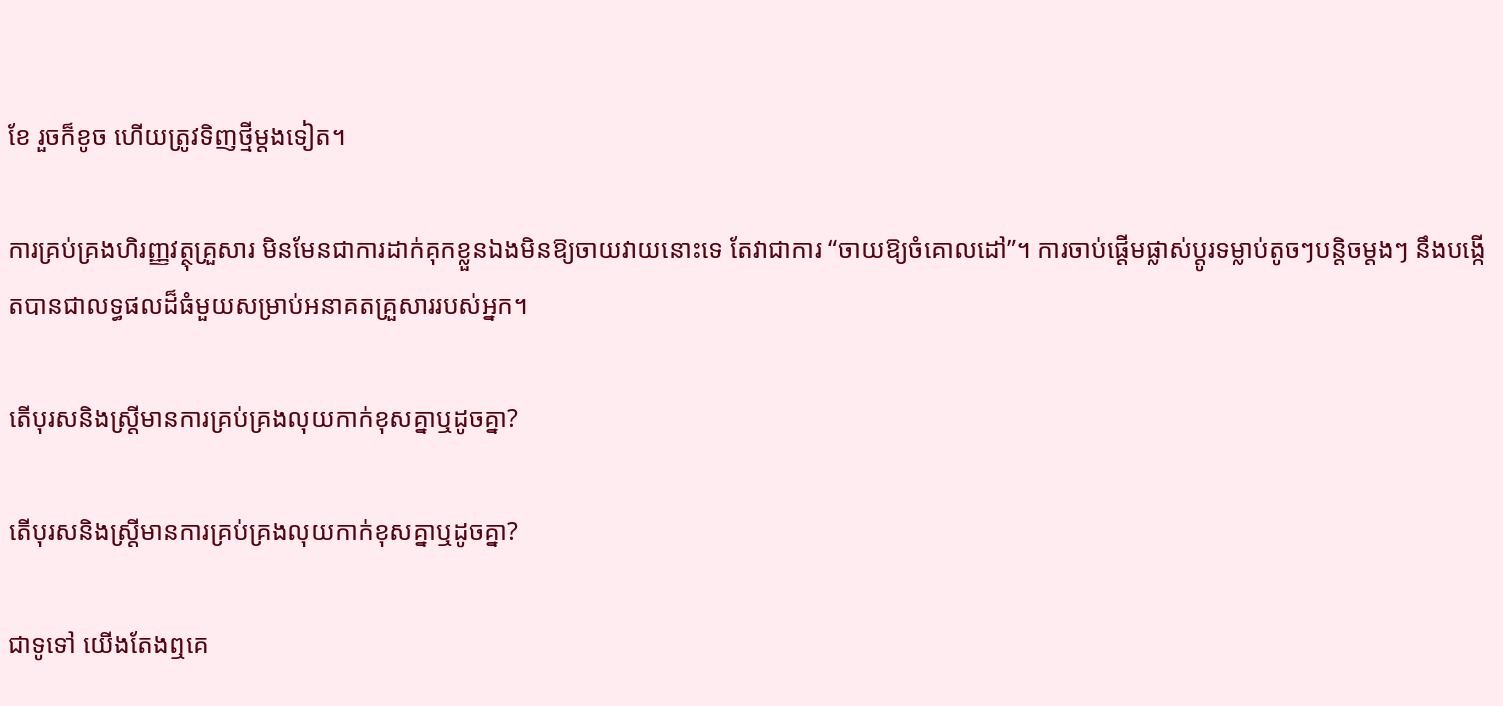ខែ រួចក៏ខូច ហើយត្រូវទិញថ្មីម្តងទៀត។

ការគ្រប់គ្រងហិរញ្ញវត្ថុគ្រួសារ មិនមែនជាការដាក់គុកខ្លួនឯងមិនឱ្យចាយវាយនោះទេ តែវាជាការ “ចាយឱ្យចំគោលដៅ”។ ការចាប់ផ្តើមផ្លាស់ប្តូរទម្លាប់តូចៗបន្តិចម្តងៗ នឹងបង្កើតបានជាលទ្ធផលដ៏ធំមួយសម្រាប់អនាគតគ្រួសាររបស់អ្នក។

តើបុរសនិងស្រ្តីមានការគ្រប់គ្រងលុយកាក់ខុសគ្នាឬដូចគ្នា?

តើបុរសនិងស្រ្តីមានការគ្រប់គ្រងលុយកាក់ខុសគ្នាឬដូចគ្នា?

ជាទូទៅ យើងតែងឮគេ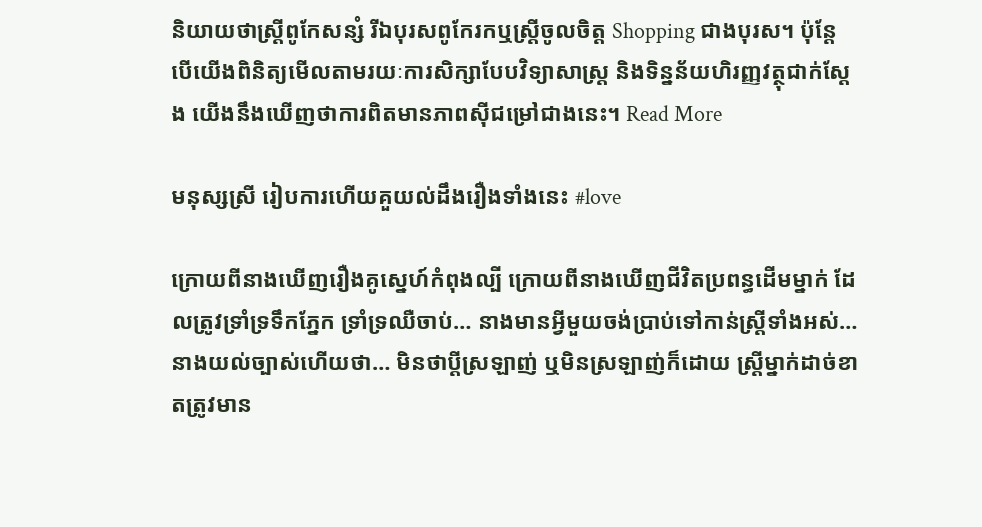និយាយថាស្រ្តីពូកែសន្សំ រីឯបុរសពូកែរកឬស្រ្តីចូលចិត្ត Shopping ជាងបុរស។ ប៉ុន្តែ បើយើងពិនិត្យមើលតាមរយៈការសិក្សាបែបវិទ្យាសាស្ត្រ និងទិន្នន័យហិរញ្ញវត្ថុជាក់ស្តែង យើងនឹងឃើញថាការពិតមានភាពស៊ីជម្រៅជាងនេះ។ Read More

មនុស្សស្រី រៀបការហើយគួយល់ដឹងរឿងទាំងនេះ #love

ក្រោយពីនាងឃើញរឿងគូស្នេហ៍កំពុងល្បី ក្រោយពីនាងឃើញជីវិតប្រពន្ធដើមម្នាក់ ដែលត្រូវទ្រាំទ្រទឹកភ្នែក ទ្រាំទ្រឈឺចាប់… នាងមានអ្វីមួយចង់ប្រាប់ទៅកាន់ស្ត្រីទាំងអស់… នាងយល់ច្បាស់ហើយថា… មិនថាប្តីស្រឡាញ់ ឬមិនស្រឡាញ់ក៏ដោយ ស្ត្រីម្នាក់ដាច់ខាតត្រូវមាន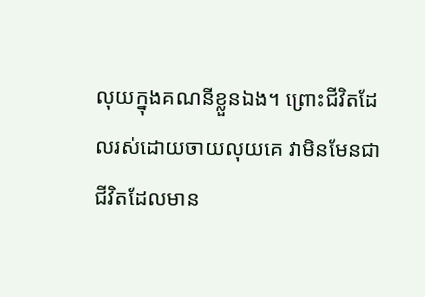លុយក្នុងគណនីខ្លួនឯង។ ព្រោះជីវិតដែលរស់ដោយចាយលុយគេ វាមិនមែនជាជីវិតដែលមាន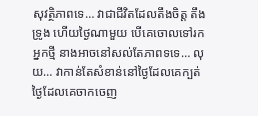សុវត្ថិភាពទេ… វាជាជីវិតដែលតឹងចិត្ត តឹងទ្រូង ហើយថ្ងៃណាមួយ បើគេចោលទៅរកអ្នកថ្មី នាងអាចនៅសល់តែភាពទទេ… លុយ… វាកាន់តែសំខាន់នៅថ្ងៃដែលគេក្បត់ ថ្ងៃដែលគេចាកចេញ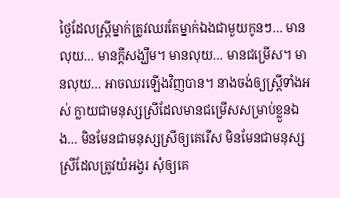ថ្ងៃដែលស្ត្រីម្នាក់ត្រូវឈរតែម្នាក់ឯងជាមួយកូនៗ… មានលុយ… មានក្តីសង្ឃឹម។ មានលុយ… មានជម្រើស។ មានលុយ… អាចឈរឡើងវិញបាន។ នាងចង់ឲ្យស្ត្រីទាំងអស់ ក្លាយជាមនុស្សស្រីដែលមានជម្រើសសម្រាប់ខ្លួនឯង… មិនមែនជាមនុស្សស្រីឲ្យគេរើស មិនមែនជាមនុស្សស្រីដែលត្រូវយំអង្វរ សុំឲ្យគេ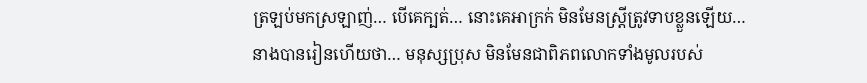ត្រឡប់មកស្រឡាញ់… បើគេក្បត់… នោះគេអាក្រក់ មិនមែនស្ត្រីត្រូវទាបខ្លួនឡើយ… នាងបានរៀនហើយថា… មនុស្សប្រុស មិនមែនជាពិភពលោកទាំងមូលរបស់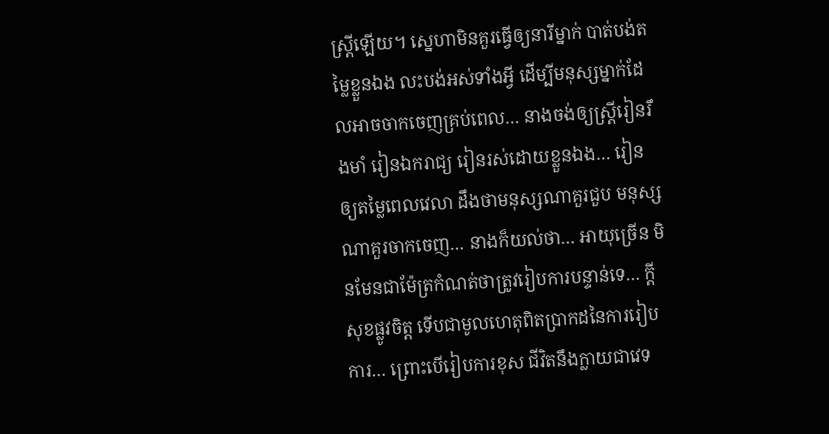ស្ត្រីឡើយ។ ស្នេហាមិនគួរធ្វើឲ្យនារីម្នាក់ បាត់បង់តម្លៃខ្លួនឯង លះបង់អស់ទាំងអ្វី ដើម្បីមនុស្សម្នាក់ដែលអាចចាកចេញគ្រប់ពេល… នាងចង់ឲ្យស្ត្រីរៀនរឹងមាំ រៀនឯករាជ្យ រៀនរស់ដោយខ្លួនឯង… រៀនឲ្យតម្លៃពេលវេលា ដឹងថាមនុស្សណាគួរជួប មនុស្សណាគួរចាកចេញ… នាងក៏យល់ថា… អាយុច្រើន មិនមែនជាម៉ែត្រកំណត់ថាត្រូវរៀបការបន្ទាន់ទេ… ក្តីសុខផ្លូវចិត្ត ទើបជាមូលហេតុពិតប្រាកដនៃការរៀបការ… ព្រោះបើរៀបការខុស ជីវិតនឹងក្លាយជាវេទ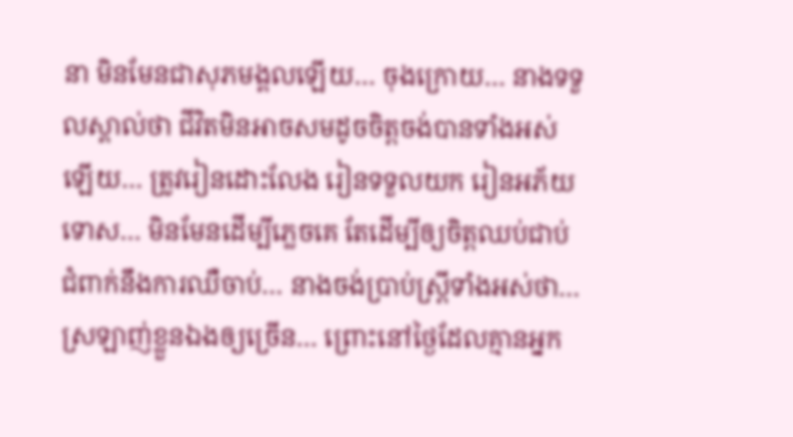នា មិនមែនជាសុភមង្គលឡើយ… ចុងក្រោយ… នាងទទួលស្គាល់ថា ជីវិតមិនអាចសមដូចចិត្តចង់បានទាំងអស់ឡើយ… ត្រូវរៀនដោះលែង រៀនទទួលយក រៀនអភ័យទោស… មិនមែនដើម្បីភ្លេចគេ តែដើម្បីឲ្យចិត្តឈប់ជាប់ជំពាក់នឹងការឈឺចាប់… នាងចង់ប្រាប់ស្ត្រីទាំងអស់ថា… ស្រឡាញ់ខ្លួនឯងឲ្យច្រើន… ព្រោះនៅថ្ងៃដែលគ្មានអ្នក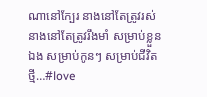ណានៅក្បែរ នាងនៅតែត្រូវរស់ នាងនៅតែត្រូវរឹងមាំ សម្រាប់ខ្លួនឯង សម្រាប់កូនៗ សម្រាប់ជីវិតថ្មី…#love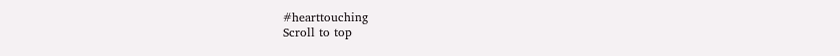#hearttouching
Scroll to top